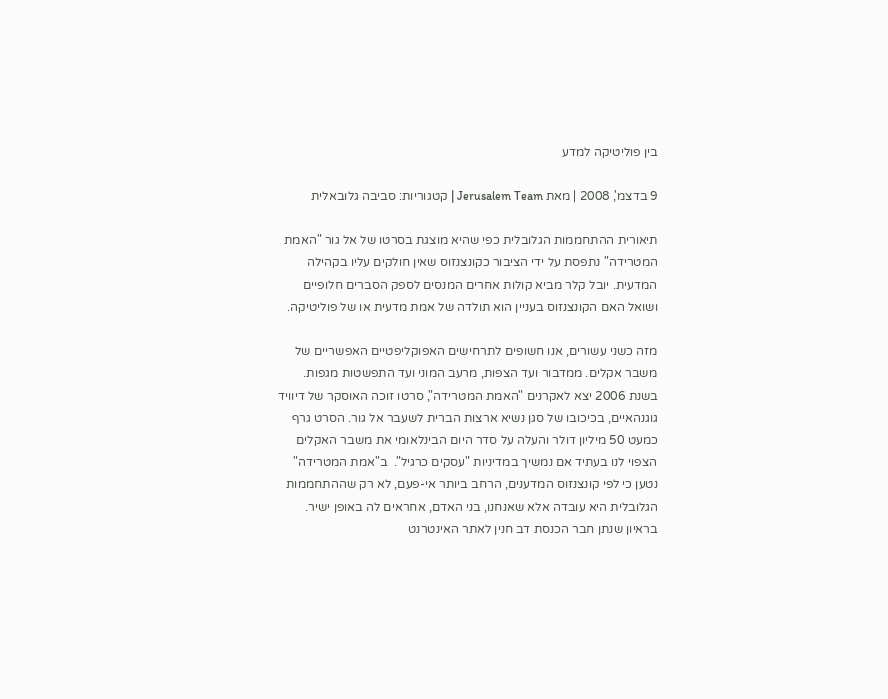בין פוליטיקה למדע

9 בדצמ', 2008 | מאת Jerusalem Team | קטגוריות: סביבה גלובאלית

תיאורית ההתחממות הגלובלית כפי שהיא מוצגת בסרטו של אל גור "האמת המטרידה" נתפסת על ידי הציבור כקונצנזוס שאין חולקים עליו בקהילה המדעית. יובל קלר מביא קולות אחרים המנסים לספק הסברים חלופיים ושואל האם הקונצנזוס בעניין הוא תולדה של אמת מדעית או של פוליטיקה.

מזה כשני עשורים, אנו חשופים לתרחישים האפוקליפטיים האפשריים של משבר אקלים. ממדבור ועד הצפות, מרעב המוני ועד התפשטות מגפות. בשנת 2006 יצא לאקרנים "האמת המטרידה", סרטו זוכה האוסקר של דיוויד גוגנהאיים, בכיכובו של סגן נשיא ארצות הברית לשעבר אל גור. הסרט גרף כמעט 50 מיליון דולר והעלה על סדר היום הבינלאומי את משבר האקלים הצפוי לנו בעתיד אם נמשיך במדיניות "עסקים כרגיל".  ב"אמת המטרידה" נטען כי לפי קונצנזוס המדענים, הרחב ביותר אי-פעם, לא רק שההתחממות הגלובלית היא עובדה אלא שאנחנו, בני האדם, אחראים לה באופן ישיר.  בראיון שנתן חבר הכנסת דב חנין לאתר האינטרנט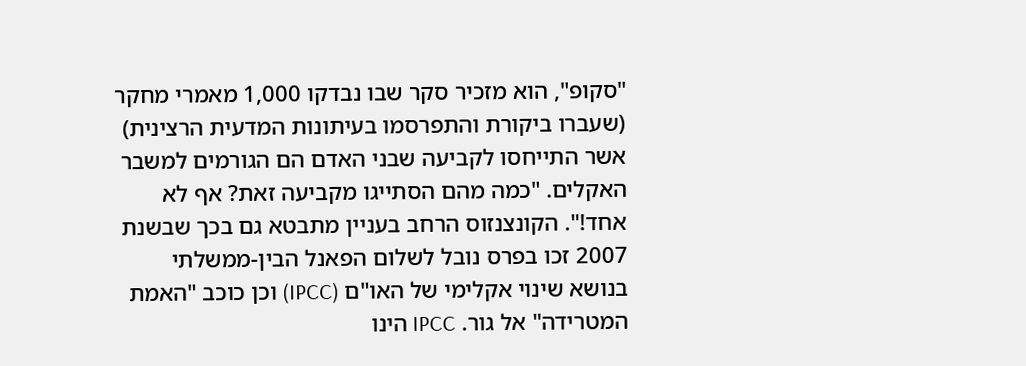"סקופ", הוא מזכיר סקר שבו נבדקו 1,000 מאמרי מחקר (שעברו ביקורת והתפרסמו בעיתונות המדעית הרצינית) אשר התייחסו לקביעה שבני האדם הם הגורמים למשבר האקלים. "כמה מהם הסתייגו מקביעה זאת? אף לא אחד!". הקונצנזוס הרחב בעניין מתבטא גם בכך שבשנת 2007 זכו בפרס נובל לשלום הפאנל הבין-ממשלתי בנושא שינוי אקלימי של האו"ם (IPCC) וכן כוכב "האמת המטרידה" אל גור. IPCC הינו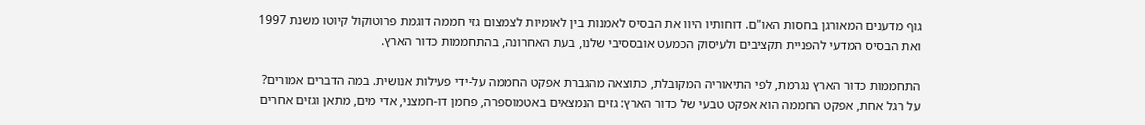גוף מדענים המאורגן בחסות האו"ם. דוחותיו היוו את הבסיס לאמנות בין לאומיות לצמצום גזי חממה דוגמת פרוטוקול קיוטו משנת 1997 ואת הבסיס המדעי להפניית תקציבים ולעיסוק הכמעט אובססיבי שלנו, בעת האחרונה, בהתחממות כדור הארץ.

התחממות כדור הארץ נגרמת, לפי התיאוריה המקובלת, כתוצאה מהגברת אפקט החממה על-ידי פעילות אנושית. במה הדברים אמורים? על רגל אחת, אפקט החממה הוא אפקט טבעי של כדור הארץ: גזים הנמצאים באטמוספרה, פחמן דו-חמצני, אדי מים, מתאן וגזים אחרים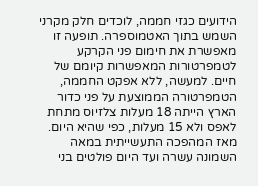הידועים כגזי חממה, לוכדים חלק מקרני השמש בתוך האטמוספרה. תופעה זו מאפשרת את חימום פני הקרקע לטמפרטורות המאפשרות קיומם של חיים. למעשה, ללא אפקט החממה, הטמפרטורה הממוצעת על פני כדור הארץ הייתה 18 מעלות צלזיוס מתחת לאפס ולא 15 מעלות, כפי שהיא היום. מאז המהפכה התעשייתית במאה השמונה עשרה ועד היום פולטים בני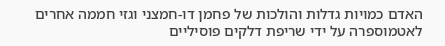האדם כמויות גדלות והולכות של פחמן דו-חמצני וגזי חממה אחרים לאטמוספרה על ידי שריפת דלקים פוסיליים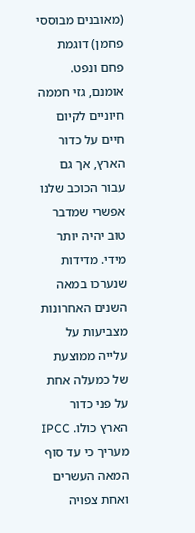(מאובנים מבוססי פחמן) דוגמת פחם ונפט. אומנם, גזי חממה חיוניים לקיום חיים על כדור הארץ, אך גם עבור הכוכב שלנו אפשרי שמדבר טוב יהיה יותר מידי. מדידות שנערכו במאה השנים האחרונות מצביעות על עלייה ממוצעת של כמעלה אחת על פני כדור הארץ כולו. IPCC מעריך כי עד סוף המאה העשרים ואחת צפויה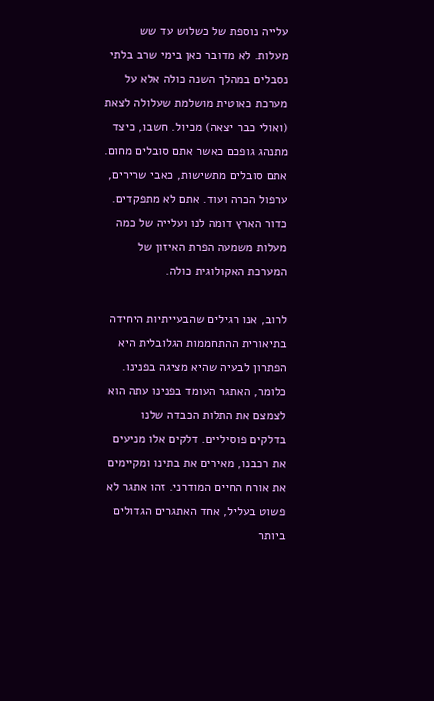עלייה נוספת של כשלוש עד שש מעלות. לא מדובר כאן בימי שרב בלתי נסבלים במהלך השנה כולה אלא על מערכת כאוטית מושלמת שעלולה לצאת (ואולי כבר יצאה) מכיול. חשבו, כיצד מתנהג גופכם כאשר אתם סובלים מחום. אתם סובלים מתשישות, כאבי שרירים, ערפול הכרה ועוד. אתם לא מתפקדים. כדור הארץ דומה לנו ועלייה של כמה מעלות משמעה הפרת האיזון של המערכת האקולוגית כולה.

לרוב, אנו רגילים שהבעייתיות היחידה בתיאורית ההתחממות הגלובלית היא הפתרון לבעיה שהיא מציגה בפנינו. כלומר, האתגר העומד בפנינו עתה הוא לצמצם את התלות הכבדה שלנו בדלקים פוסיליים. דלקים אלו מניעים את רכבנו, מאירים את בתינו ומקיימים את אורח החיים המודרני. זהו אתגר לא פשוט בעליל, אחד האתגרים הגדולים ביותר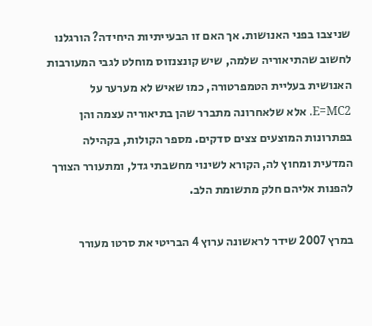שניצבו בפני האנושות. אך האם זו הבעייתיות היחידה? הורגלנו לחשוב שהתיאוריה שלמה, שיש קונצנזוס מוחלט לגבי המעורבות האנושית בעליית הטמפרטורה, כמו שאיש לא מערער על  E=MC2. אלא שלאחרונה מתברר שהן בתיאוריה עצמה והן בפתרונות המוצעים צצים סדקים. מספר הקולות, בקהילה המדעית ומחוץ לה, הקורא לשינוי מחשבתי גדל, ומתעורר הצורך להפנות אליהם חלק מתשומת הלב.

במרץ 2007 שידר לראשונה ערוץ 4 הבריטי את סרטו מעורר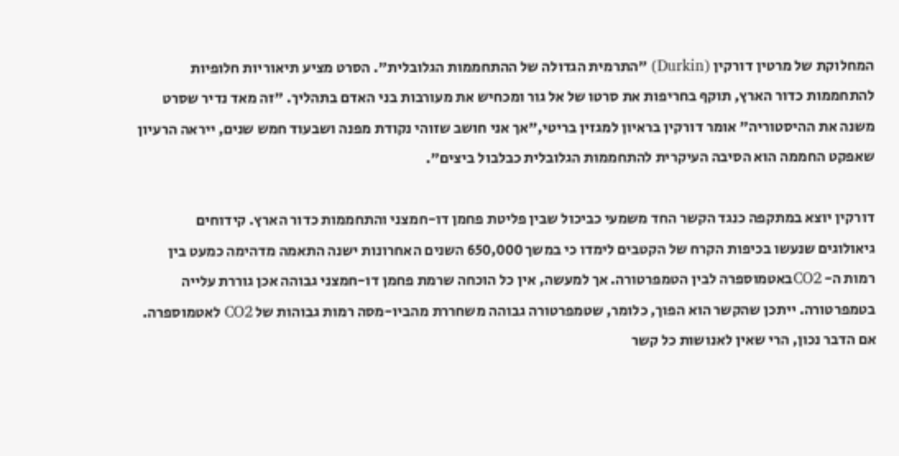המחלוקת של מרטין דורקין (Durkin) "התרמית הגדולה של ההתחממות הגלובלית". הסרט מציע תיאוריות חלופיות להתחממות כדור הארץ, תוקף בחריפות את סרטו של אל גור ומכחיש את מעורבות בני האדם בתהליך. "זה מאד נדיר שסרט משנה את ההיסטוריה" אומר דורקין בראיון למגזין בריטי,"אך אני חושב שזוהי נקודת מפנה ושבעוד חמש שנים, ייראה הרעיון שאפקט החממה הוא הסיבה העיקרית להתחממות הגלובלית כבלבול ביצים".

דורקין יוצא במתקפה כנגד הקשר החד משמעי כביכול שבין פליטת פחמן דו-חמצני והתחממות כדור הארץ. קידוחים גיאולוגים שנעשו בכיפות הקרח של הקטבים לימדו כי במשך 650,000 השנים האחרונות ישנה התאמה מדהימה כמעט בין רמות ה- CO2באטמוספרה לבין הטמפרטורה. אך למעשה, אין כל הוכחה שרמת פחמן דו-חמצני גבוהה אכן גוררת עלייה בטמפרטורה. ייתכן שהקשר הוא הפוך, כלומר, שטמפרטורה גבוהה משחררת מהביו-מסה רמות גבוהות של CO2 לאטמוספרה. אם הדבר נכון, הרי שאין לאנושות כל קשר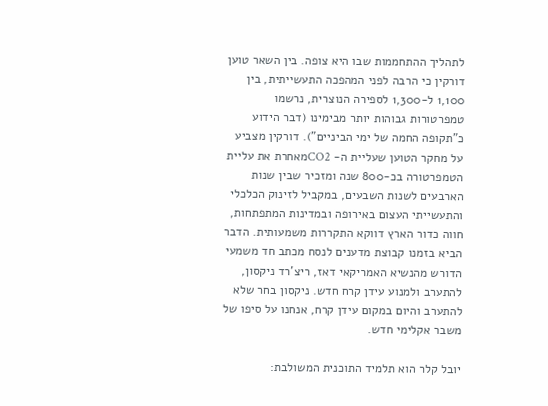לתהליך ההתחממות שבו היא צופה. בין השאר טוען דורקין כי הרבה לפני המהפכה התעשייתית, בין 1,100 ל-1,300 לספירה הנוצרית, נרשמו טמפרטורות גבוהות יותר מבימינו (דבר הידוע כ"תקופה החמה של ימי הביניים"). דורקין מצביע על מחקר הטוען שעליית ה- CO2מאחרת את עליית הטמפרטורה בכ-800 שנה ומזכיר שבין שנות הארבעים לשנות השבעים, במקביל לזינוק הכלכלי והתעשייתי העצום באירופה ובמדינות המתפתחות, חווה כדור הארץ דווקא התקררות משמעותית. הדבר הביא בזמנו קבוצת מדענים לנסח מכתב חד משמעי הדורש מהנשיא האמריקאי דאז, ריצ'רד ניקסון, להתערב ולמנוע עידן קרח חדש. ניקסון בחר שלא להתערב והיום במקום עידן קרח, אנחנו על סיפו של משבר אקלימי חדש.

יובל קלר הוא תלמיד התוכנית המשולבת: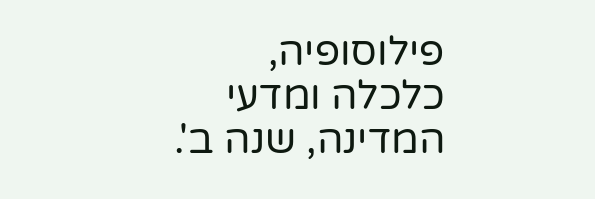פילוסופיה, כלכלה ומדעי המדינה, שנה ב'.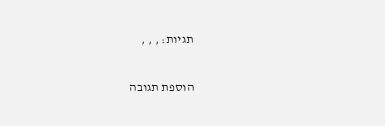תגיות: , , ,

הוספת תגובה